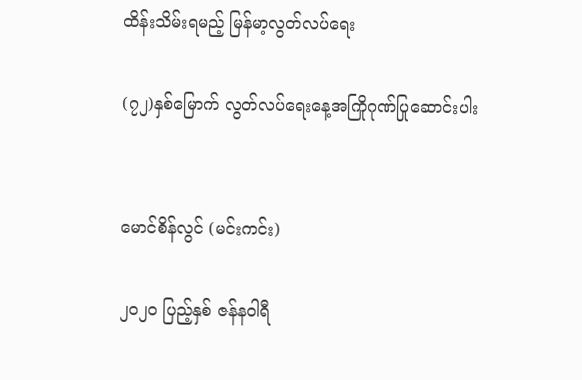ထိန်းသိမ်းရမည့် မြန်မာ့လွတ်လပ်ရေး

(၇၂)နှစ်မြောက် လွတ်လပ်ရေးနေ့အကြိုဂုဏ်ပြုဆောင်းပါး


မောင်စိန်လွင် (မင်းကင်း)

၂၀၂၀ ပြည့်နှစ် ဇန်နဝါရီ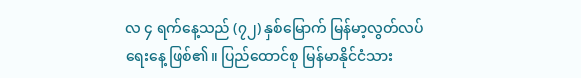လ ၄ ရက်နေ့သည် (၇၂) နှစ်မြောက် မြန်မာ့လွတ်လပ်ရေးနေ့ ဖြစ်၏။ ပြည်ထောင်စု မြန်မာနိုင်ငံသား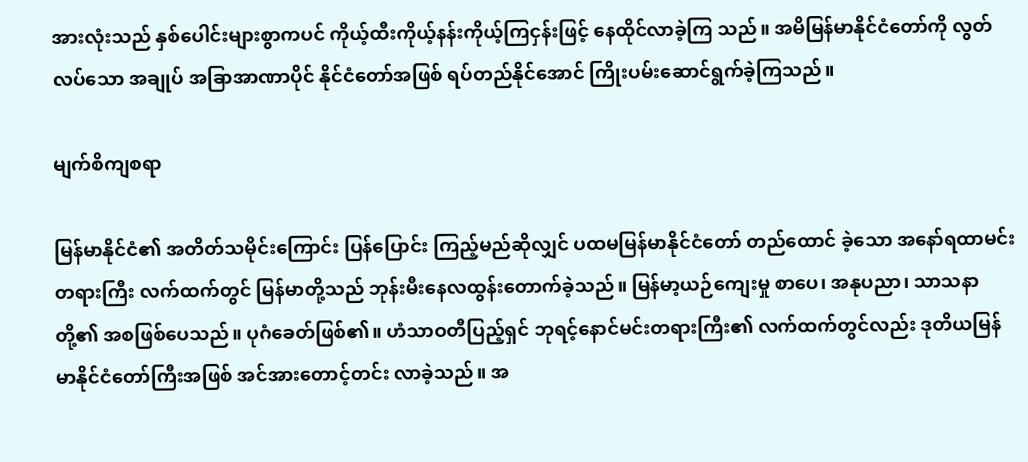အားလုံးသည် နှစ်ပေါင်းများစွာကပင် ကိုယ့်ထီးကိုယ့်နန်းကိုယ့်ကြငှန်းဖြင့် နေထိုင်လာခဲ့ကြ သည်။ အမိမြန်မာနိုင်ငံတော်ကို လွတ်လပ်သော အချုပ် အခြာအာဏာပိုင် နိုင်ငံတော်အဖြစ် ရပ်တည်နိုင်အောင် ကြိုးပမ်းဆောင်ရွက်ခဲ့ကြသည်။

မျက်စိကျစရာ

မြန်မာနိုင်ငံ၏ အတိတ်သမိုင်းကြောင်း ပြန်ပြောင်း ကြည့်မည်ဆိုလျှင် ပထမမြန်မာနိုင်ငံတော် တည်ထောင် ခဲ့သော အနော်ရထာမင်းတရားကြီး လက်ထက်တွင် မြန်မာတို့သည် ဘုန်းမီးနေလထွန်းတောက်ခဲ့သည်။ မြန်မာ့ယဉ်ကျေးမှု စာပေ၊ အနုပညာ၊ သာသနာတို့၏ အစဖြစ်ပေသည်။ ပုဂံခေတ်ဖြစ်၏။ ဟံသာဝတီပြည့်ရှင် ဘုရင့်နောင်မင်းတရားကြီး၏ လက်ထက်တွင်လည်း ဒုတိယမြန်မာနိုင်ငံတော်ကြီးအဖြစ် အင်အားတောင့်တင်း လာခဲ့သည်။ အ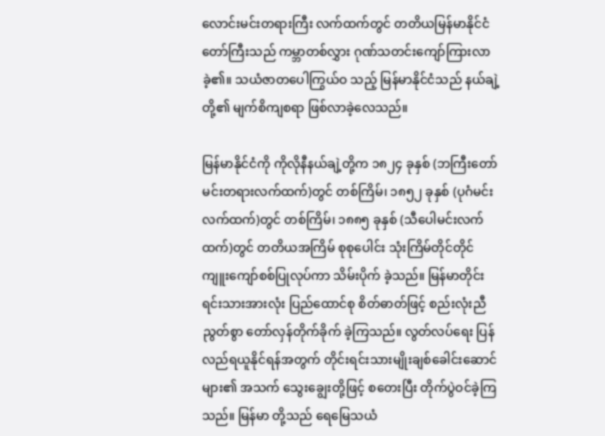လောင်းမင်းတရားကြီး လက်ထက်တွင် တတိယမြန်မာနိုင်ငံတော်ကြီးသည် ကမ္ဘာတစ်လွှား ဂုဏ်သတင်းကျော်ကြားလာခဲ့၏။ သယံဇာတပေါကြွယ်ဝ သည့် မြန်မာနိုင်ငံသည် နယ်ချဲ့တို့၏ မျက်စိကျစရာ ဖြစ်လာခဲ့လေသည်။

မြန်မာနိုင်ငံကို ကိုလိုနီနယ်ချဲ့တို့က ၁၈၂၄ ခုနှစ် (ဘကြီးတော်မင်းတရားလက်ထက်)တွင် တစ်ကြိမ်၊ ၁၈၅၂ ခုနှစ် (ပုဂံမင်းလက်ထက်)တွင် တစ်ကြိမ်၊ ၁၈၈၅ ခုနှစ် (သီပေါမင်းလက်ထက်)တွင် တတိယအကြိမ် စုစုပေါင်း သုံးကြိမ်တိုင်တိုင် ကျူးကျော်စစ်ပြုလုပ်ကာ သိမ်းပိုက် ခဲ့သည်။ မြန်မာတိုင်းရင်းသားအားလုံး ပြည်ထောင်စု စိတ်ဓာတ်ဖြင့် စည်းလုံးညီညွတ်စွာ တော်လှန်တိုက်ခိုက် ခဲ့ကြသည်။ လွတ်လပ်ရေး ပြန်လည်ရယူနိုင်ရန်အတွက် တိုင်းရင်းသားမျိုးချစ်ခေါင်းဆောင်များ၏ အသက် သွေးချွေးတို့ဖြင့် စတေးပြီး တိုက်ပွဲဝင်ခဲ့ကြသည်။ မြန်မာ တို့သည် ရေမြေသယံ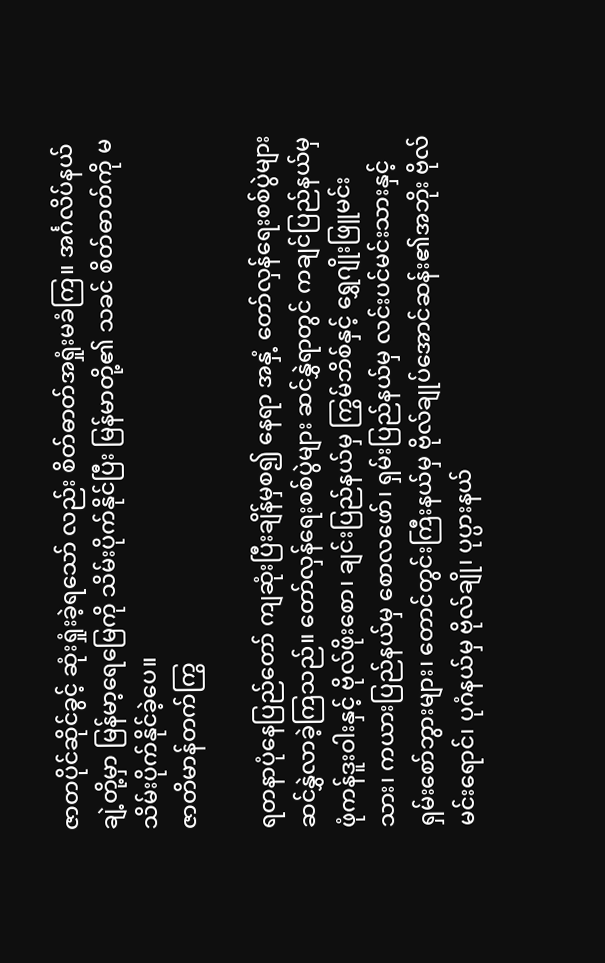ဇာတပိုင်ဆိုင်ခွင့် ဆုံးရှုံးခဲ့ရသော် လည်း စိတ်ဓာတ်အရှုံးမခံကြ။ အင်္ဂလိပ်နယ်ချဲ့တို့မှာ မြန်မာ့ရေမြေကို သိမ်းပိုက်နိုင်ပြီး မြန်မာတို့၏ သခင် စိတ်ဓာတ်ကို မသိမ်းပိုက်နိုင်ခဲ့ပေ။
ဇာတိမာန်တက်ကြွ

ရတနာပုံနေပြည်တော် ကျဆုံးပြီးချိန်မှစ၍ နေရာ အနှံ့ တော်လှန်ရေးစစ်ပွဲများ ဆင်နွှဲလာခဲ့ကြသည်။ တော်လှန်ရေးစစ်ပွဲများ ဆင်နွှဲရာတွင် ကချင်ပြည်နယ်မှ ဖုံကန်ဒူးဝါးနှင့် ဗိုလ်ဖိုးစော၊ ချင်းပြည်နယ်မှ ကြွမ်ဘိစ်နှင့် ရွှေဂျိုးဖြူမင်းသား၊ ကယားပြည်နယ်မှ စောလဖော်၊ ရှမ်းပြည်နယ်မှ လင်းပင်မင်းသားနှင့် ရှမ်းစော်ဘွားများ၊ တောင်တွင်းကြီးနယ်မှ ဗိုလ်ချုပ်အောင်ဆန်း၏အဘိုး ဗိုလ်မင်းရောင်၊ ပုဂံနယ်မှ ဗိုလ်ချို၊ ပုပ္ပားနယ်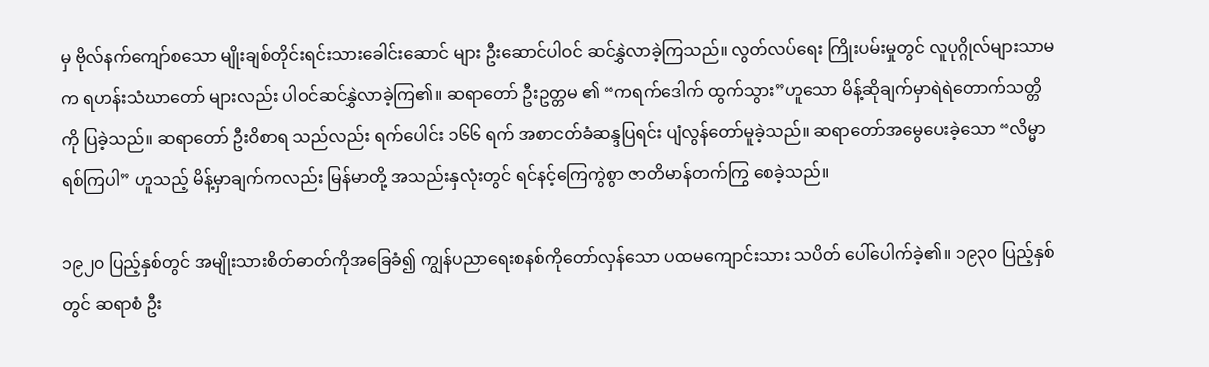မှ ဗိုလ်နက်ကျော်စသော မျိုးချစ်တိုင်းရင်းသားခေါင်းဆောင် များ ဦးဆောင်ပါဝင် ဆင်နွှဲလာခဲ့ကြသည်။ လွတ်လပ်ရေး ကြိုးပမ်းမှုတွင် လူပုဂ္ဂိုလ်များသာမက ရဟန်းသံဃာတော် များလည်း ပါဝင်ဆင်နွှဲလာခဲ့ကြ၏။ ဆရာတော် ဦးဥတ္တမ ၏ “ကရက်ဒေါက် ထွက်သွား”ဟူသော မိန့်ဆိုချက်မှာရဲရဲတောက်သတ္တိကို ပြခဲ့သည်။ ဆရာတော် ဦးဝိစာရ သည်လည်း ရက်ပေါင်း ၁၆၆ ရက် အစာငတ်ခံဆန္ဒပြရင်း ပျံလွန်တော်မူခဲ့သည်။ ဆရာတော်အမွေပေးခဲ့သော “လိမ္မာရစ်ကြပါ” ဟူသည့် မိန့်မှာချက်ကလည်း မြန်မာတို့ အသည်းနှလုံးတွင် ရင်နင့်ကြေကွဲစွာ ဇာတိမာန်တက်ကြွ စေခဲ့သည်။

၁၉၂၀ ပြည့်နှစ်တွင် အမျိုးသားစိတ်ဓာတ်ကိုအခြေခံ၍ ကျွန်ပညာရေးစနစ်ကိုတော်လှန်သော ပထမကျောင်းသား သပိတ် ပေါ်ပေါက်ခဲ့၏။ ၁၉၃၀ ပြည့်နှစ်တွင် ဆရာစံ ဦး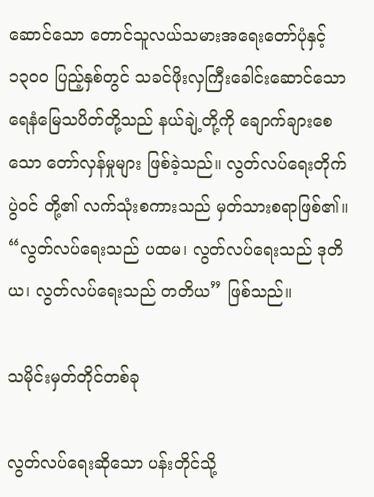ဆောင်သော တောင်သူလယ်သမားအရေးတော်ပုံနှင့် ၁၃၀၀ ပြည့်နှစ်တွင် သခင်ဖိုးလှကြီးခေါင်းဆောင်သော ရေနံမြေသပိတ်တို့သည် နယ်ချဲ့တို့ကို ချောက်ချားစေသော တော်လှန်မှုများ ဖြစ်ခဲ့သည်။ လွတ်လပ်ရေးတိုက်ပွဲဝင် တို့၏ လက်သုံးစကားသည် မှတ်သားစရာဖြစ်၏။ “လွတ်လပ်ရေးသည် ပထမ၊ လွတ်လပ်ရေးသည် ဒုတိယ၊ လွတ်လပ်ရေးသည် တတိယ” ဖြစ်သည်။

သမိုင်းမှတ်တိုင်တစ်ခု

လွတ်လပ်ရေးဆိုသော ပန်းတိုင်သို့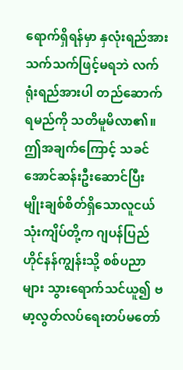ရောက်ရှိရန်မှာ နှလုံးရည်အားသက်သက်ဖြင့်မရဘဲ လက်ရုံးရည်အားပါ တည်ဆောက်ရမည်ကို သတိမူမိလာ၏။ ဤအချက်ကြောင့် သခင်အောင်ဆန်းဦးဆောင်ပြီး မျိုးချစ်စိတ်ရှိသောလူငယ် သုံးကျိပ်တို့က ဂျပန်ပြည် ဟိုင်နန်ကျွန်းသို့ စစ်ပညာများ သွားရောက်သင်ယူ၍ ဗမာ့လွတ်လပ်ရေးတပ်မတော်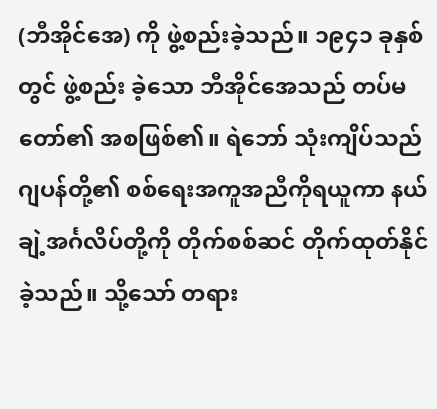(ဘီအိုင်အေ) ကို ဖွဲ့စည်းခဲ့သည်။ ၁၉၄၁ ခုနှစ်တွင် ဖွဲ့စည်း ခဲ့သော ဘီအိုင်အေသည် တပ်မတော်၏ အစဖြစ်၏။ ရဲဘော် သုံးကျိပ်သည် ဂျပန်တို့၏ စစ်ရေးအကူအညီကိုရယူကာ နယ်ချဲ့အင်္ဂလိပ်တို့ကို တိုက်စစ်ဆင် တိုက်ထုတ်နိုင်ခဲ့သည်။ သို့သော် တရား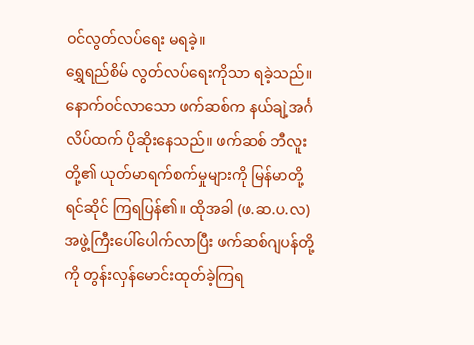ဝင်လွတ်လပ်ရေး မရခဲ့။
ရွှေရည်စိမ် လွတ်လပ်ရေးကိုသာ ရခဲ့သည်။ နောက်ဝင်လာသော ဖက်ဆစ်က နယ်ချဲ့အင်္ဂလိပ်ထက် ပိုဆိုးနေသည်။ ဖက်ဆစ် ဘီလူးတို့၏ ယုတ်မာရက်စက်မှုများကို မြန်မာတို့ ရင်ဆိုင် ကြရပြန်၏။ ထိုအခါ (ဖ.ဆ.ပ.လ) အဖွဲ့ကြီးပေါ်ပေါက်လာပြီး ဖက်ဆစ်ဂျပန်တို့ကို တွန်းလှန်မောင်းထုတ်ခဲ့ကြရ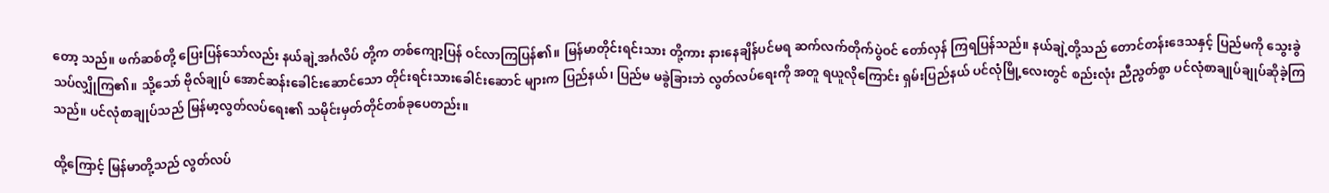တော့ သည်။ ဖက်ဆစ်တို့ ပြေးပြန်သော်လည်း နယ်ချဲ့အင်္ဂလိပ် တို့က တစ်ကျော့ပြန် ဝင်လာကြပြန်၏။ မြန်မာတိုင်းရင်းသား တို့ကား နားနေချိန်ပင်မရ ဆက်လက်တိုက်ပွဲဝင် တော်လှန် ကြရပြန်သည်။ နယ်ချဲ့တို့သည် တောင်တန်းဒေသနှင့် ပြည်မကို သွေးခွဲသပ်လျှိုကြ၏။ သို့သော် ဗိုလ်ချုပ် အောင်ဆန်းခေါင်းဆောင်သော တိုင်းရင်းသားခေါင်းဆောင် များက ပြည်နယ်၊ ပြည်မ မခွဲခြားဘဲ လွတ်လပ်ရေးကို အတူ ရယူလိုကြောင်း ရှမ်းပြည်နယ် ပင်လုံမြို့လေးတွင် စည်းလုံး ညီညွတ်စွာ ပင်လုံစာချုပ်ချုပ်ဆိုခဲ့ကြသည်။ ပင်လုံစာချုပ်သည် မြန်မာ့လွတ်လပ်ရေး၏ သမိုင်းမှတ်တိုင်တစ်ခုပေတည်း။

ထို့ကြောင့် မြန်မာတို့သည် လွတ်လပ်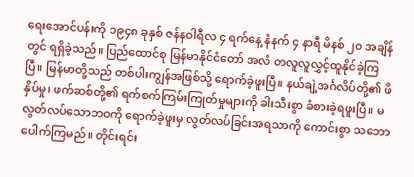ရေးအောင်ပန်းကို ၁၉၄၈ ခုနှစ် ဇန်နဝါရီလ ၄ ရက်နေ့ နံနက် ၄ နာရီ မိနစ် ၂၀ အချိန်တွင် ရရှိခဲ့သည်။ ပြည်ထောင်စု မြန်မာနိုင်ငံတော် အလံ တလူလူလွှင့်ထူနိုင်ခဲ့ကြပြီ။ မြန်မာတို့သည် တစ်ပါးကျွန်အဖြစ်သို့ ရောက်ခဲ့ဖူးပြီ။ နယ်ချဲ့အင်္ဂလိပ်တို့၏ ဖိနှိပ်မှု၊ ဖက်ဆစ်တို့၏ ရက်စက်ကြမ်းကြုတ်မှုများကို ခါးသီးစွာ ခံစားခဲ့ရဖူးပြီ။ မလွတ်လပ်သောဘဝကို ရောက်ခဲ့ဖူးမှ လွတ်လပ်ခြင်းအရသာကို ကောင်းစွာ သဘောပေါက်ကြမည်။ တိုင်းရင်း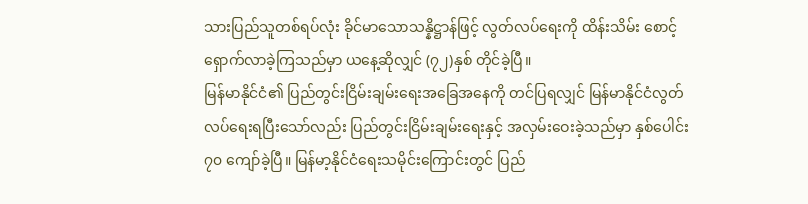သားပြည်သူတစ်ရပ်လုံး ခိုင်မာသောသန္နိဋ္ဌာန်ဖြင့် လွတ်လပ်ရေးကို ထိန်းသိမ်း စောင့်ရှောက်လာခဲ့ကြသည်မှာ ယနေ့ဆိုလျှင် (၇၂)နှစ် တိုင်ခဲ့ပြီ။
မြန်မာနိုင်ငံ၏ ပြည်တွင်းငြိမ်းချမ်းရေးအခြေအနေကို တင်ပြရလျှင် မြန်မာနိုင်ငံလွတ်လပ်ရေးရပြီးသော်လည်း ပြည်တွင်းငြိမ်းချမ်းရေးနှင့် အလှမ်းဝေးခဲ့သည်မှာ နှစ်ပေါင်း ၇၀ ကျော်ခဲ့ပြီ။ မြန်မာ့နိုင်ငံရေးသမိုင်းကြောင်းတွင် ပြည်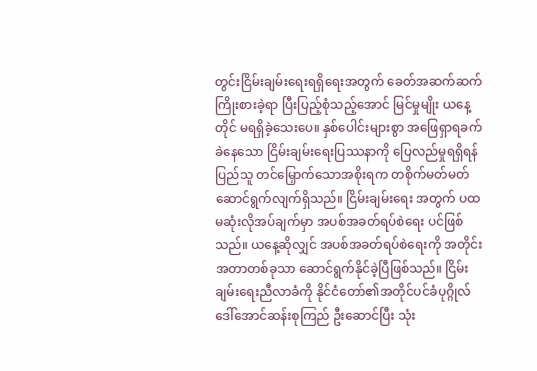တွင်းငြိမ်းချမ်းရေးရရှိရေးအတွက် ခေတ်အဆက်ဆက် ကြိုးစားခဲ့ရာ ပြီးပြည့်စုံသည့်အောင် မြင်မှုမျိုး ယနေ့တိုင် မရရှိခဲ့သေးပေ။ နှစ်ပေါင်းများစွာ အဖြေရှာရခက်ခဲနေသော ငြိမ်းချမ်းရေးပြဿနာကို ပြေလည်မှုရရှိရန် ပြည်သူ တင်မြှောက်သောအစိုးရက တစိုက်မတ်မတ် ဆောင်ရွက်လျက်ရှိသည်။ ငြိမ်းချမ်းရေး အတွက် ပထမဆုံးလိုအပ်ချက်မှာ အပစ်အခတ်ရပ်စဲရေး ပင်ဖြစ်သည်။ ယနေ့ဆိုလျှင် အပစ်အခတ်ရပ်စဲရေးကို အတိုင်းအတာတစ်ခုသာ ဆောင်ရွက်နိုင်ခဲ့ပြီဖြစ်သည်။ ငြိမ်းချမ်းရေးညီလာခံကို နိုင်ငံတော်၏အတိုင်ပင်ခံပုဂ္ဂိုလ် ဒေါ်အောင်ဆန်းစုကြည် ဦးဆောင်ပြီး သုံး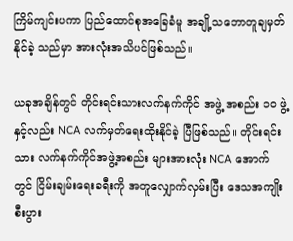ကြိမ်ကျင်းပကာ ပြည်ထောင်စုအခြေခံမူ အချို့သဘောတူချမှတ်နိုင်ခဲ့ သည်မှာ အားလုံးအသိပင်ဖြစ်သည်။

ယခုအချိန်တွင် တိုင်းရင်းသားလက်နက်ကိုင် အဖွဲ့ အစည်း ၁၀ ဖွဲ့ နှင့်လည်း NCA လက်မှတ်ရေးထိုးနိုင်ခဲ့ ပြီဖြစ်သည်။ တိုင်းရင်းသား လက်နက်ကိုင်အဖွဲ့အစည်း များအားလုံး NCA အောက်တွင် ငြိမ်းချမ်းရေးခရီးကို အတူလျှောက်လှမ်းပြီး ဒေသအကျိုးစီးပွား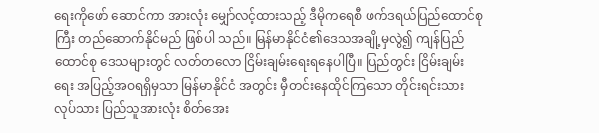ရေးကိုဖော် ဆောင်ကာ အားလုံး မျှော်လင့်ထားသည့် ဒီမိုကရေစီ ဖက်ဒရယ်ပြည်ထောင်စုကြီး တည်ဆောက်နိုင်မည် ဖြစ်ပါ သည်။ မြန်မာနိုင်ငံ၏ဒေသအချို့မှလွဲ၍ ကျန်ပြည်ထောင်စု ဒေသများတွင် လတ်တလော ငြိမ်းချမ်းရေးရနေပါပြီ။ ပြည်တွင်း ငြိမ်းချမ်းရေး အပြည့်အဝရရှိမှသာ မြန်မာနိုင်ငံ အတွင်း မှီတင်းနေထိုင်ကြသော တိုင်းရင်းသား လုပ်သား ပြည်သူအားလုံး စိတ်အေး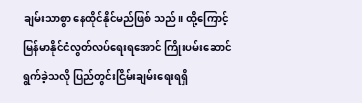ချမ်းသာစွာ နေထိုင်နိုင်မည်ဖြစ် သည်။ ထို့ကြောင့် မြန်မာနိုင်ငံလွတ်လပ်ရေးရအောင် ကြိုးပမ်းဆောင်ရွက်ခဲ့သလို ပြည်တွင်းငြိမ်းချမ်းရေးရရှိ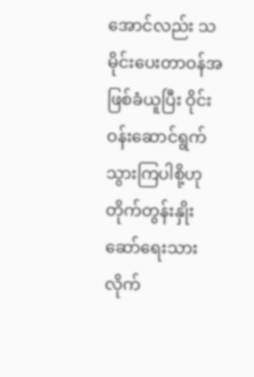အောင်လည်း သမိုင်းပေးတာဝန်အဖြစ်ခံယူပြီး ဝိုင်းဝန်းဆောင်ရွက်သွားကြပါစို့ဟု တိုက်တွန်းနှိုးဆော်ရေးသားလိုက်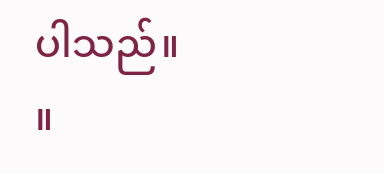ပါသည်။ ။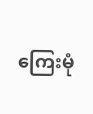ကြေးမုံ